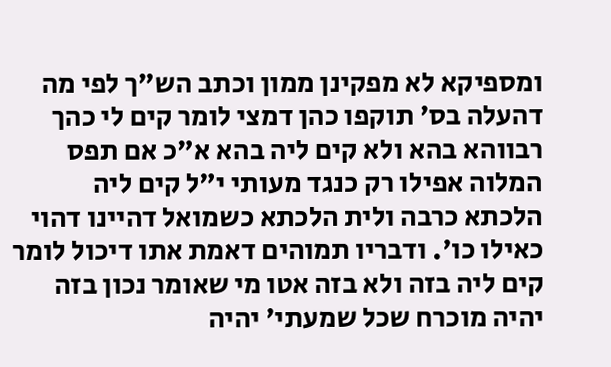ומספיקא לא מפקינן ממון וכתב הש"ך לפי מה דהעלה בס' תוקפו כהן דמצי לומר קים לי כהך רבווהא בהא ולא קים ליה בהא א"כ אם תפס המלוה אפילו רק כנגד מעותי י"ל קים ליה הלכתא כרבה ולית הלכתא כשמואל דהיינו דהוי כאילו כו'. ודבריו תמוהים דאמת אתו דיכול לומר קים ליה בזה ולא בזה אטו מי שאומר נכון בזה יהיה מוכרח שכל שמעתי' יהיה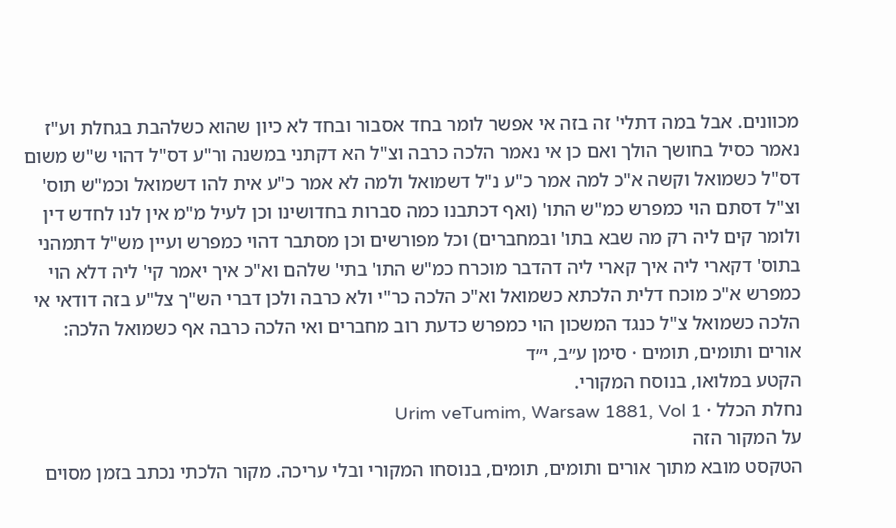מכוונים. אבל במה דתלי' זה בזה אי אפשר לומר בחד אסבור ובחד לא כיון שהוא כשלהבת בגחלת וע"ז נאמר כסיל בחושך הולך ואם כן אי נאמר הלכה כרבה וצ"ל הא דקתני במשנה ור"ע דס"ל דהוי ש"ש משום דס"ל כשמואל וקשה א"כ למה אמר כ"ע נ"ל דשמואל ולמה לא אמר כ"ע אית להו דשמואל וכמ"ש תוס' וצ"ל דסתם הוי כמפרש כמ"ש התו' (ואף דכתבנו כמה סברות בחדושינו וכן לעיל מ"מ אין לנו לחדש דין ולומר קים ליה רק מה שבא בתו' ובמחברים) וכל מפורשים וכן מסתבר דהוי כמפרש ועיין מש"ל דתמהני בתוס' דקארי ליה איך קארי ליה דהדבר מוכרח כמ"ש התו' בתי' שלהם וא"כ איך יאמר קי' ליה דלא הוי כמפרש א"כ מוכח דלית הלכתא כשמואל וא"כ הלכה כר"י ולא כרבה ולכן דברי הש"ך צל"ע בזה דודאי אי הלכה כשמואל צ"ל כנגד המשכון הוי כמפרש כדעת רוב מחברים ואי הלכה כרבה אף כשמואל הלכה:
אורים ותומים, תומים · סימן ע״ב, י״ד
הקטע במלואו, בנוסח המקורי.
נחלת הכלל · Urim veTumim, Warsaw 1881, Vol 1
על המקור הזה
הטקסט מובא מתוך אורים ותומים, תומים, בנוסחו המקורי ובלי עריכה. מקור הלכתי נכתב בזמן מסוים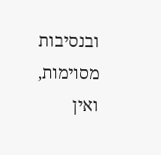ובנסיבות מסוימות, ואין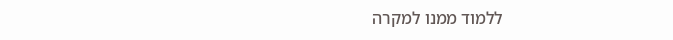ללמוד ממנו למקרה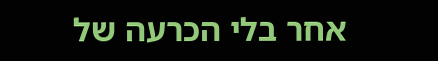אחר בלי הכרעה של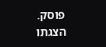פוסק. הצגתו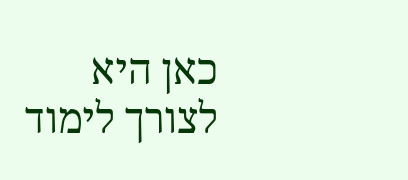כאן היא לצורך לימוד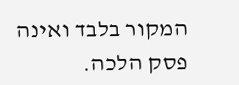המקור בלבד ואינה פסק הלכה.